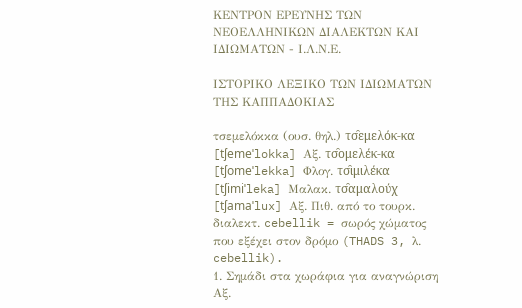ΚΕΝΤΡΟΝ ΕΡΕΥΝΗΣ ΤΩΝ ΝΕΟΕΛΛΗΝΙΚΩΝ ΔΙΑΛΕΚΤΩΝ ΚΑΙ ΙΔΙΩΜΑΤΩΝ - Ι.Λ.Ν.Ε.

ΙΣΤΟΡΙΚΟ ΛΕΞΙΚΟ TΩΝ ΙΔΙΩΜΑΤΩΝ ΤΗΣ ΚΑΠΠΑΔΟΚΙΑΣ

τσεμελόκκα (ουσ. θηλ.) τσ̑εμελόκ-κα [tʃemeˈlokka] Αξ. τσ̑ομελέκ-κα [tʃomeˈlekka] Φλογ. τσ̑ιμιλέκα [tʃimiˈleka] Μαλακ. τσ̑αμαλούχ [tʃamaˈlux] Αξ. Πιθ. από το τουρκ. διαλεκτ. cebellik = σωρός χώματος που εξέχει στον δρόμο (THADS 3, λ. cebellik).
1. Σημάδι στα χωράφια για αναγνώριση Αξ.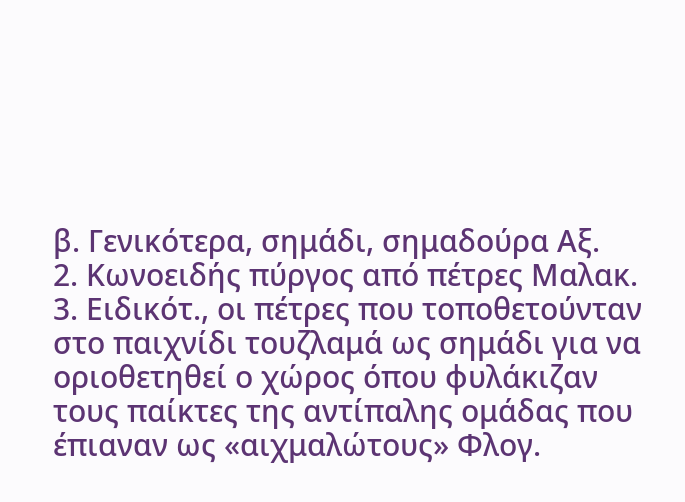β. Γενικότερα, σημάδι, σημαδούρα Αξ.
2. Κωνοειδής πύργος από πέτρες Μαλακ.
3. Ειδικότ., οι πέτρες που τοποθετούνταν στο παιχνίδι τουζλαμά ως σημάδι για να οριοθετηθεί ο χώρος όπου φυλάκιζαν τους παίκτες της αντίπαλης ομάδας που έπιαναν ως «αιχμαλώτους» Φλογ.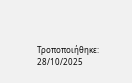Τροποποιήθηκε: 28/10/2025